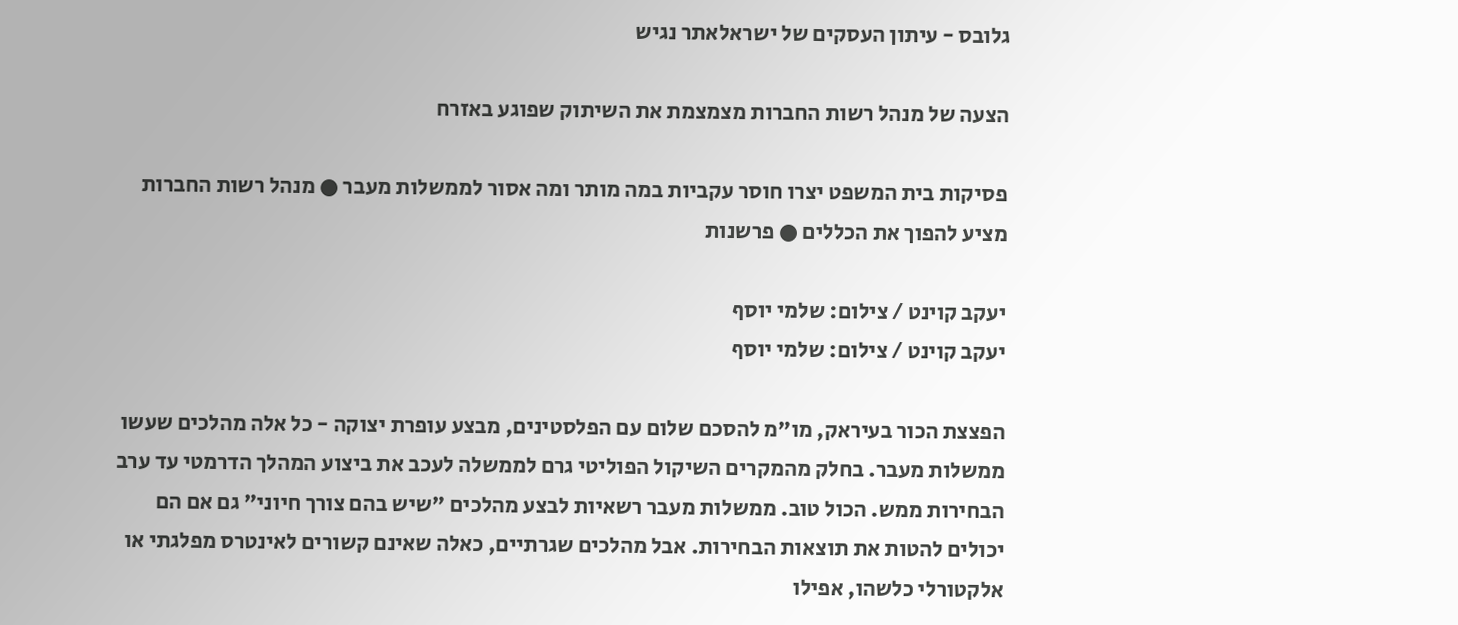גלובס - עיתון העסקים של ישראלאתר נגיש

הצעה של מנהל רשות החברות מצמצמת את השיתוק שפוגע באזרח

פסיקות בית המשפט יצרו חוסר עקביות במה מותר ומה אסור לממשלות מעבר ● מנהל רשות החברות מציע להפוך את הכללים ● פרשנות

יעקב קוינט / צילום: שלמי יוסף
יעקב קוינט / צילום: שלמי יוסף

הפצצת הכור בעיראק, מו"מ להסכם שלום עם הפלסטינים, מבצע עופרת יצוקה - כל אלה מהלכים שעשו ממשלות מעבר. בחלק מהמקרים השיקול הפוליטי גרם לממשלה לעכב את ביצוע המהלך הדרמטי עד ערב הבחירות ממש. הכול טוב. ממשלות מעבר רשאיות לבצע מהלכים "שיש בהם צורך חיוני" גם אם הם יכולים להטות את תוצאות הבחירות. אבל מהלכים שגרתיים, כאלה שאינם קשורים לאינטרס מפלגתי או אלקטורלי כלשהו, אפילו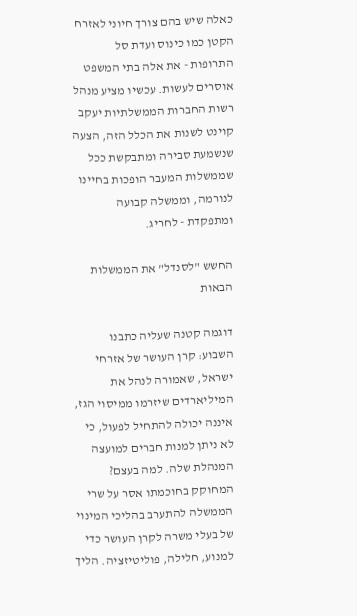כאלה שיש בהם צורך חיוני לאזרח הקטן כמו כינוס ועדת סל התרופות - את אלה בתי המשפט אוסרים לעשות. עכשיו מציע מנהל רשות החברות הממשלתיות יעקב קוינט לשנות את הכלל הזה, הצעה שנשמעת סבירה ומתבקשת ככל שממשלות המעבר הופכות בחיינו לנורמה, וממשלה קבועה ומתפקדת - לחריג.

החשש "לסנדל" את הממשלות הבאות

דוגמה קטנה שעליה כתבנו השבוע: קרן העושר של אזרחי ישראל, שאמורה לנהל את המיליארדים שיזרמו ממיסוי הגז, איננה יכולה להתחיל לפעול, כי לא ניתן למנות חברים למועצה המנהלת שלה. למה בעצם? המחוקק בחוכמתו אסר על שרי הממשלה להתערב בהליכי המינוי של בעלי משרה לקרן העושר כדי למנוע, חלילה, פוליטיזציה. הליך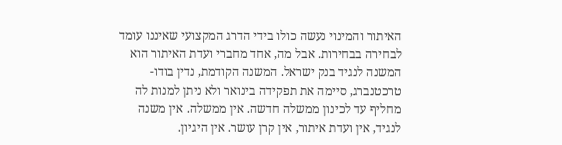האיתור והמינוי נעשה כולו בידי הדרג המקצועי שאיננו עומד לבחירה בבחירות. אבל מה, אחד מחברי ועדת האיתור הוא המשנה לנגיד בנק ישראל. המשנה הקודמת, נדין בודו-טרכטנברג, סיימה את תפקידה בינואר ולא ניתן למנות לה מחליף עד לכינון ממשלה חדשה. אין ממשלה. אין משנה לנגיד, אין ועדת איתור, אין קרן עושר. אין היגיון.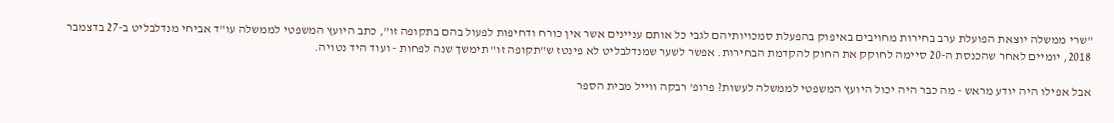"שרי ממשלה יוצאת הפועלת ערב בחירות מחויבים באיפוק בהפעלת סמכויותיהם לגבי כל אותם עניינים אשר אין כורח ודחיפות לפעול בהם בתקופה זו", כתב היועץ המשפטי לממשלה עו"ד אביחי מנדלבליט ב-27 בדצמבר 2018, יומיים לאחר שהכנסת ה-20 סיימה לחוקק את החוק להקדמת הבחירות. אפשר לשער שמנדלבליט לא פינטז ש"תקופה זו" תימשך שנה לפחות - ועוד היד נטויה.

אבל אפילו היה יודע מראש - מה כבר היה יכול היועץ המשפטי לממשלה לעשות? פרופ' רבקה ווייל מבית הספר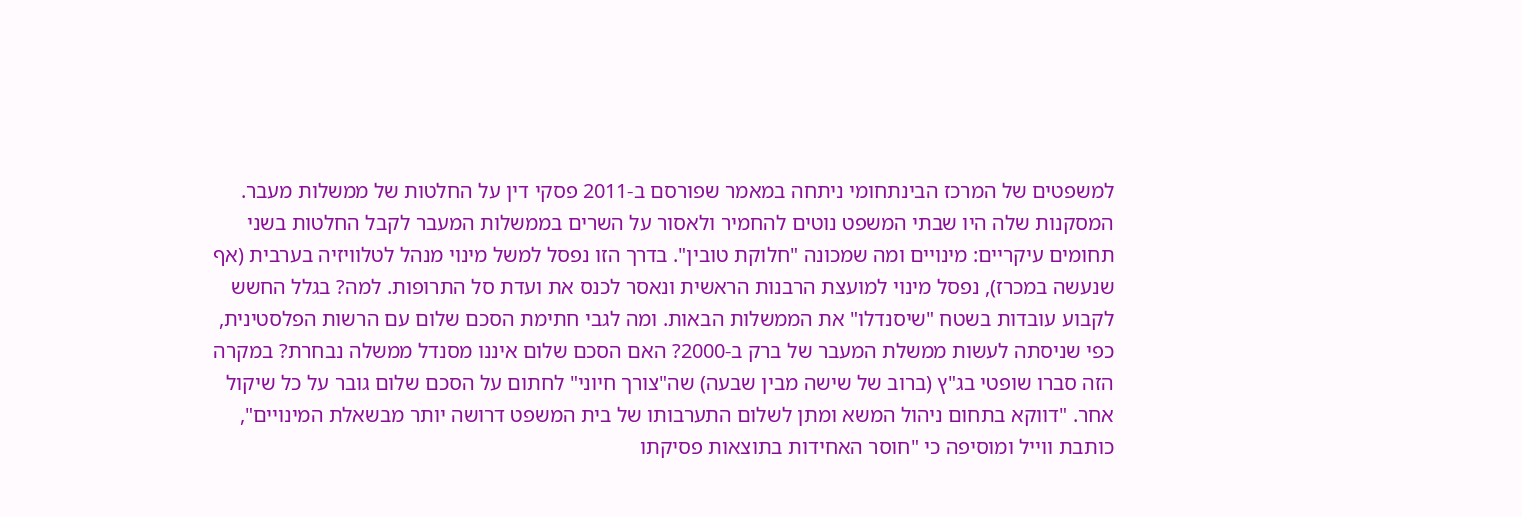למשפטים של המרכז הבינתחומי ניתחה במאמר שפורסם ב-2011 פסקי דין על החלטות של ממשלות מעבר. המסקנות שלה היו שבתי המשפט נוטים להחמיר ולאסור על השרים בממשלות המעבר לקבל החלטות בשני תחומים עיקריים: מינויים ומה שמכונה "חלוקת טובין". בדרך הזו נפסל למשל מינוי מנהל לטלוויזיה בערבית (אף שנעשה במכרז), נפסל מינוי למועצת הרבנות הראשית ונאסר לכנס את ועדת סל התרופות. למה? בגלל החשש לקבוע עובדות בשטח "שיסנדלו" את הממשלות הבאות. ומה לגבי חתימת הסכם שלום עם הרשות הפלסטינית, כפי שניסתה לעשות ממשלת המעבר של ברק ב-2000? האם הסכם שלום איננו מסנדל ממשלה נבחרת? במקרה הזה סברו שופטי בג"ץ (ברוב של שישה מבין שבעה) שה"צורך חיוני" לחתום על הסכם שלום גובר על כל שיקול אחר. "דווקא בתחום ניהול המשא ומתן לשלום התערבותו של בית המשפט דרושה יותר מבשאלת המינויים", כותבת ווייל ומוסיפה כי "חוסר האחידות בתוצאות פסיקתו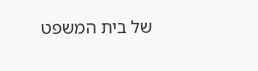של בית המשפט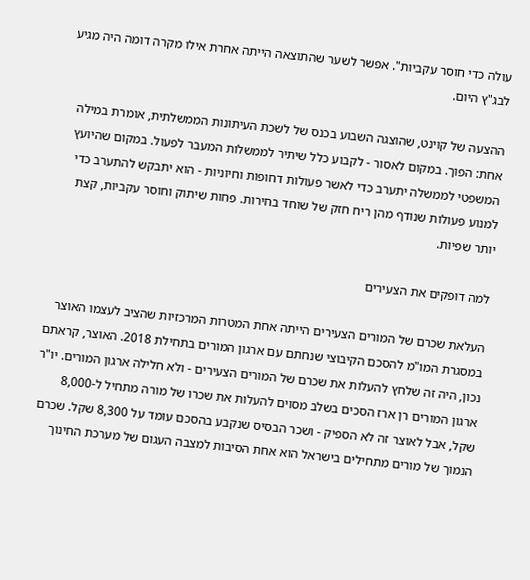עולה כדי חוסר עקביות". אפשר לשער שהתוצאה הייתה אחרת אילו מקרה דומה היה מגיע לבג"ץ היום.

ההצעה של קוינט, שהוצגה השבוע בכנס של לשכת העיתונות הממשלתית, אומרת במילה אחת: הפוך. במקום לאסור - לקבוע כלל שיתיר לממשלות המעבר לפעול. במקום שהיועץ המשפטי לממשלה יתערב כדי לאשר פעולות דחופות וחיוניות - הוא יתבקש להתערב כדי למנוע פעולות שנודף מהן ריח חזק של שוחד בחירות. פחות שיתוק וחוסר עקביות, קצת יותר שפיות.

למה דופקים את הצעירים

העלאת שכרם של המורים הצעירים הייתה אחת המטרות המרכזיות שהציב לעצמו האוצר במסגרת המו"מ להסכם הקיבוצי שנחתם עם ארגון המורים בתחילת 2018. האוצר, קראתם נכון, היה זה שלחץ להעלות את שכרם של המורים הצעירים - ולא חלילה ארגון המורים. יו"ר ארגון המורים רן ארז הסכים בשלב מסוים להעלות את שכרו של מורה מתחיל ל-8,000 שקל, אבל לאוצר זה לא הספיק - ושכר הבסיס שנקבע בהסכם עומד על 8,300 שקל. שכרם הנמוך של מורים מתחילים בישראל הוא אחת הסיבות למצבה העגום של מערכת החינוך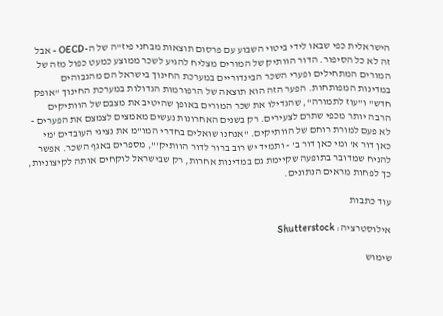הישראלית כפי שבאו לידי ביטוי השבוע עם פרסום תוצאות מבחני פיז"ה של ה-OECD - אבל זה לא כל הסיפור. הדור הוותיק של המורים מצליח להגיע לשכר ממוצע כמעט כפול מזה של המורים המתחילים ופערי השכר הבינדוריים במערכת החינוך בישראל הם מהגבוהים במדינות המפותחות. הפער הזה הוא תוצאה של הרפורמות הגדולות במערכת החינוך "אופק חדש" ו"עוז לתמורה", שהגדילו את שכר המורים באופן שהיטיב את מצבם של הוותיקים הרבה יותר מכפי שתרם לצעירים. רק בשנים האחרונות נעשים מאמצים לצמצם את הפערים - לא פעם למורת רוחם של הוותיקים. "אנחנו שואלים בחדרי המו"מ את נציגי העובדים 'מי כאן דור א' ומי כאן דור ב' - ותמיד יש רוב ברור לדור הוותיק'", מספרים באגף השכר. אפשר להניח שמדובר בתופעה שקיימת גם במדינות אחרות, רק שבישראל לוקחים אותה לקיצוניות, כך לפחות מראים הנתונים.

עוד כתבות

אילוסטרציה: Shutterstock

שימוש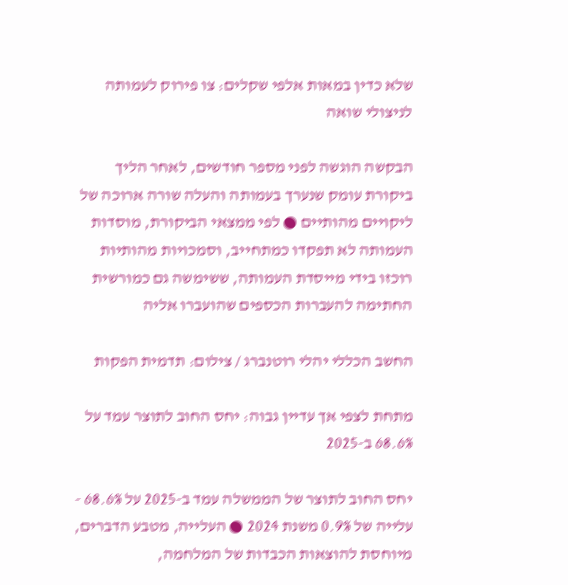שלא כדין במאות אלפי שקלים: צו פירוק לעמותה לניצולי שואה

הבקשה הוגשה לפני מספר חודשים, לאחר הליך ביקורת עומק שנערך בעמותה והעלה שורה ארוכה של ליקויים מהותיים ● לפי ממצאי הביקורת, מוסדות העמותה לא תפקדו כמתחייב, וסמכויות מהותיות רוכזו בידי מייסדת העמותה, ששימשה גם כמורשית החתימה להעברות הכספים שהועברו אליה

החשב הכללי יהלי רוטנברג / צילום: תדמית הפקות

מתחת לצפי אך עדיין גבוה: יחס החוב לתוצר עמד על 68.6% ב-2025

יחס החוב לתוצר של הממשלה עמד ב-2025 על 68.6% - עלייה של 0.9% משנת 2024 ● העלייה, מטבע הדברים, מיוחסת להוצאות הכבדות של המלחמה,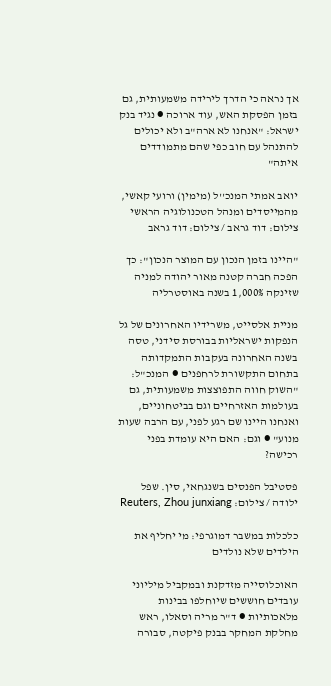אך נראה כי הדרך לירידה משמעותית, גם בזמן הפסקת האש, עוד ארוכה ● נגיד בנק ישראל: "אנחנו לא ארה"ב ולא יכולים להתנהל עם חוב כפי שהם מתמודדים איתה"

יואב אמתי המנכ''ל (מימין) ורועי קאשי, מהמייסדים ומנהל הטכנולוגיה הראשי צילום: דוד גראב / צילום: דוד גראב

"היינו בזמן הנכון עם המוצר הנכון": כך הפכה חברה קטנה מאור יהודה למניה שזינקה 1,000% בשנה באוסטרליה

מניית אלסייט, משרידיו האחרונים של גל הנפקות ישראליות בבורסת סידני, טסה בשנה האחרונה בעקבות התמקדותה בתחום התקשורת לרחפנים ● המנכ"ל: "השוק חווה התפוצצות משמעותית, גם בעולמות האזרחיים וגם בביטחוניים, ואנחנו היינו שם רגע לפני, עם הרבה שעות מנוע" ● וגם: האם היא עומדת בפני רכישה?

פסטיבל הפנסים בשנגחאי, סין. שפל ילודה / צילום: Reuters, Zhou junxiang

כלכלות במשבר דמוגרפי: מי יחליף את הילדים שלא נולדים

האוכלוסייה מזדקנת ובמקביל מיליוני עובדים חוששים שיוחלפו בבינות מלאכותיות ● ד"ר מריה וסאלו, ראש מחלקת המחקר בבנק פיקטה, סבורה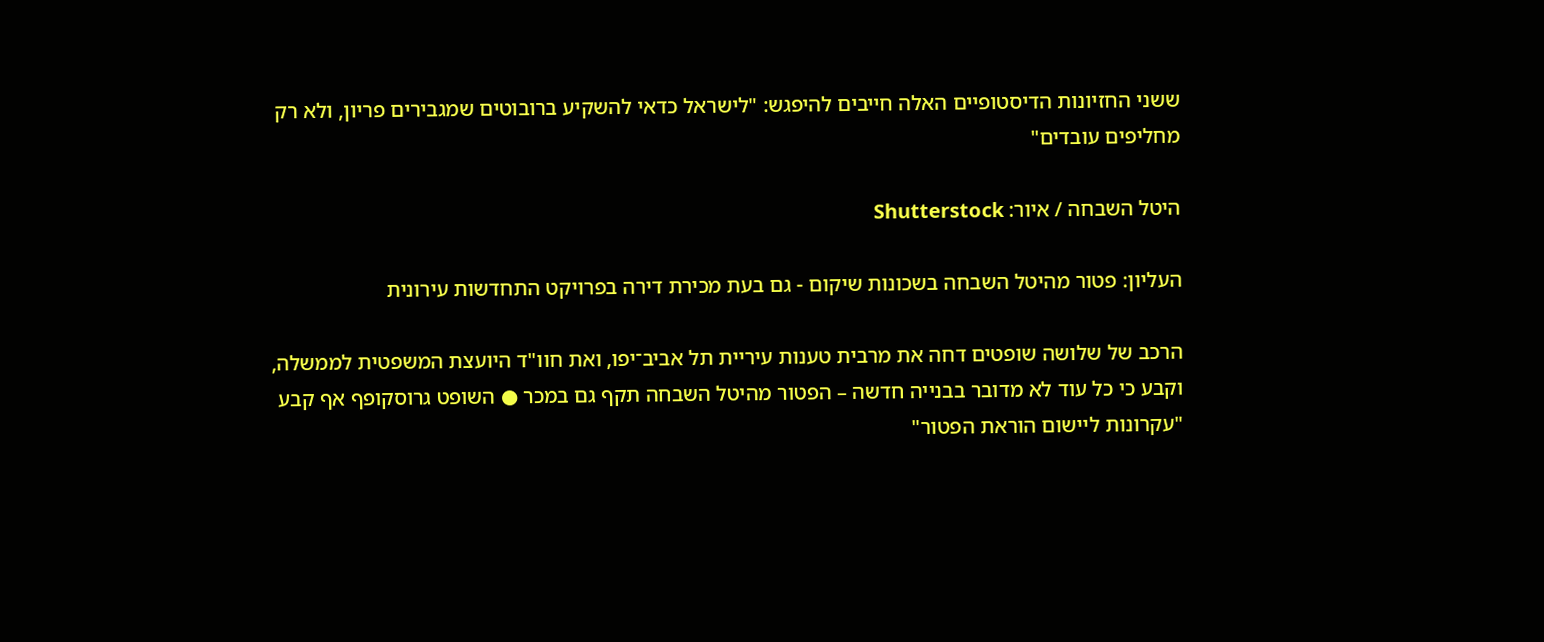ששני החזיונות הדיסטופיים האלה חייבים להיפגש: "לישראל כדאי להשקיע ברובוטים שמגבירים פריון, ולא רק מחליפים עובדים"

היטל השבחה / איור: Shutterstock

העליון: פטור מהיטל השבחה בשכונות שיקום - גם בעת מכירת דירה בפרויקט התחדשות עירונית

הרכב של שלושה שופטים דחה את מרבית טענות עיריית תל אביב־יפו, ואת חוו"ד היועצת המשפטית לממשלה, וקבע כי כל עוד לא מדובר בבנייה חדשה – הפטור מהיטל השבחה תקף גם במכר ● השופט גרוסקופף אף קבע "עקרונות ליישום הוראת הפטור"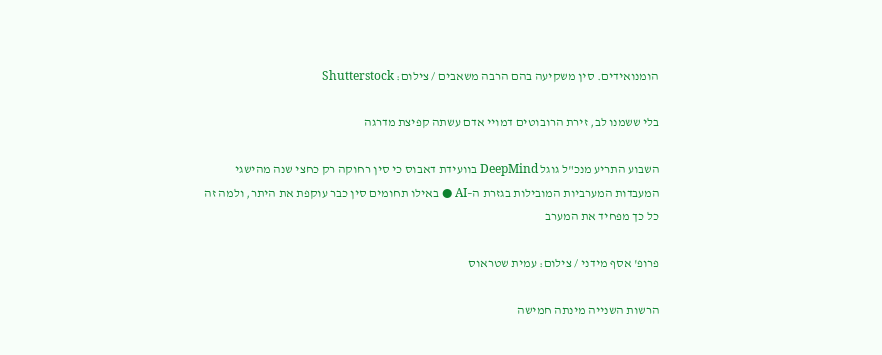הומנואידים. סין משקיעה בהם הרבה משאבים / צילום: Shutterstock

בלי ששמנו לב, זירת הרובוטים דמויי אדם עשתה קפיצת מדרגה

השבוע התריע מנכ"ל גוגל DeepMind בוועידת דאבוס כי סין רחוקה רק כחצי שנה מהישגי המעבדות המערביות המובילות בגזרת ה–AI ● באילו תחומים סין כבר עוקפת את היתר, ולמה זה כל כך מפחיד את המערב

פרופ' אסף מידני / צילום: עמית שטראוס

הרשות השנייה מינתה חמישה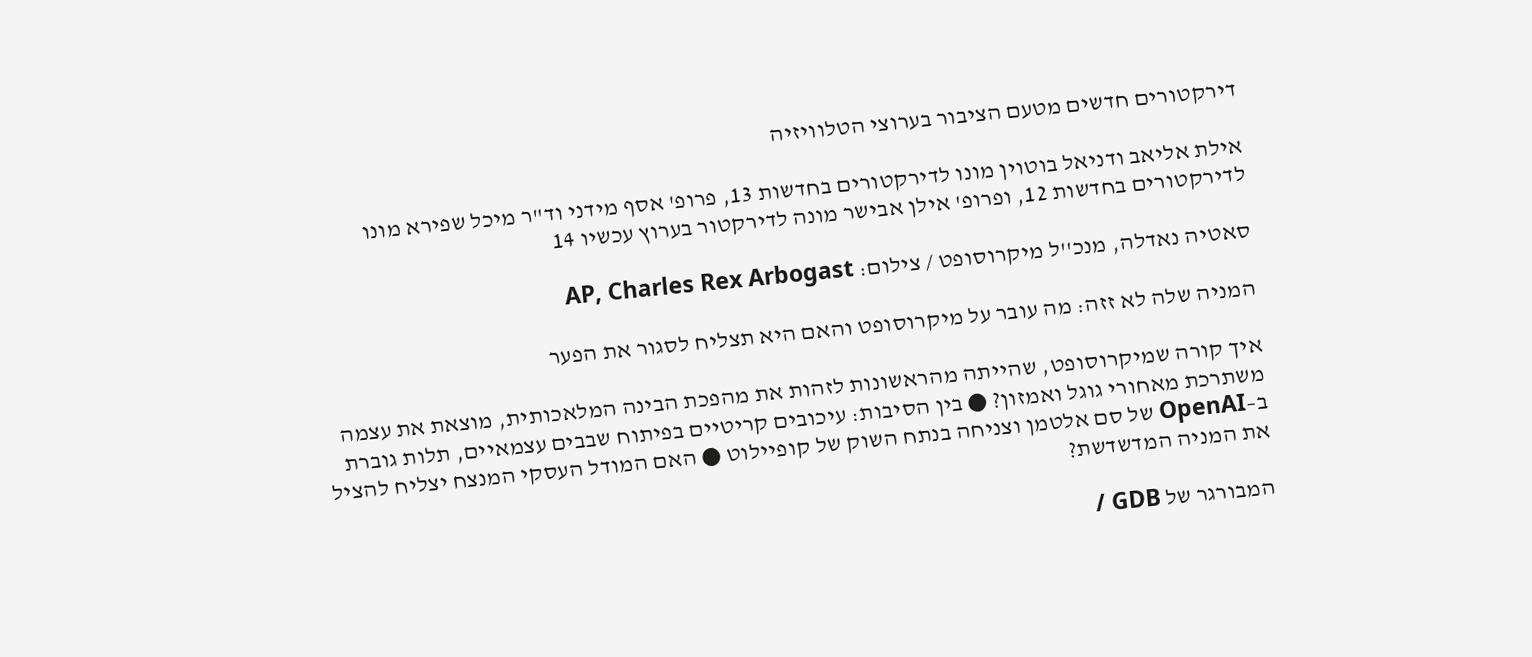דירקטורים חדשים מטעם הציבור בערוצי הטלוויזיה

אילת אליאב ודניאל בוטוין מונו לדירקטורים בחדשות 13, פרופ' אסף מידני וד"ר מיכל שפירא מונו לדירקטורים בחדשות 12, ופרופ' אילן אבישר מונה לדירקטור בערוץ עכשיו 14

סאטיה נאדלה, מנכ''ל מיקרוסופט / צילום: AP, Charles Rex Arbogast

המניה שלה לא זזה: מה עובר על מיקרוסופט והאם היא תצליח לסגור את הפער

איך קורה שמיקרוסופט, שהייתה מהראשונות לזהות את מהפכת הבינה המלאכותית, מוצאת את עצמה משתרכת מאחורי גוגל ואמזון? ● בין הסיבות: עיכובים קריטיים בפיתוח שבבים עצמאיים, תלות גוברת ב–OpenAI של סם אלטמן וצניחה בנתח השוק של קופיילוט ● האם המודל העסקי המנצח יצליח להציל את המניה המדשדשת?

המבורגר של GDB /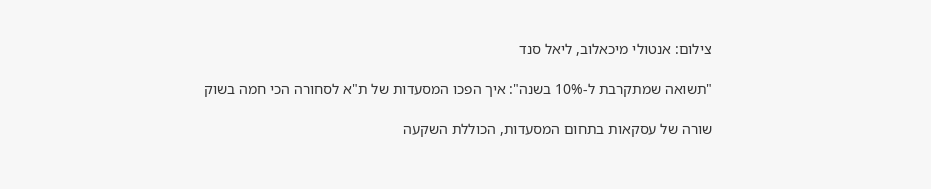צילום: אנטולי מיכאלוב, ליאל סנד

"תשואה שמתקרבת ל-10% בשנה": איך הפכו המסעדות של ת"א לסחורה הכי חמה בשוק

שורה של עסקאות בתחום המסעדות, הכוללת השקעה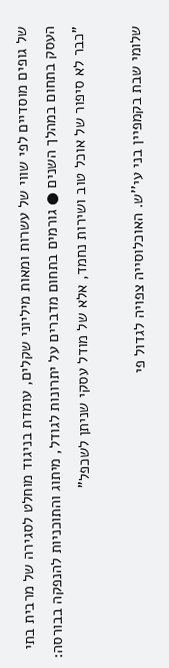של גופים מוסדיים לפי שווי של עשרות ומאות מיליוני שקלים, עומדת בניגוד מוחלט לסגירה של מרבית בתי העסק בתחום במהלך השנים ● גורמים בתחום מדברים על יתרונות לגודל, מיתוג והתוכניות להנפקה בבורסה: "כבר לא סיפור של אוכל טוב ושירות נחמד, אלא של מודל עסקי שניתן לשכפל"

שלומי שבת בקמפיין בני עי''ש. האוכלוסייה צפויה לגדול פי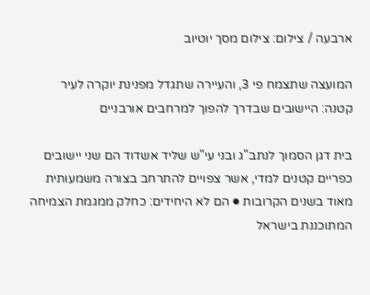ארבעה / צילום: צילום מסך יוטיוב

המועצה שתצמח פי 3, והעיירה שתגדל מפנינת יוקרה לעיר קטנה: היישובים שבדרך להפוך למרחבים אורבניים

בית דגן הסמוך לנתב"ג ובני עי"ש שליד אשדוד הם שני יישובים כפריים קטנים למדי, אשר צפויים להתרחב בצורה משמעותית מאוד בשנים הקרובות ● הם לא היחידים: כחלק ממגמת הצמיחה המתוכננת בישראל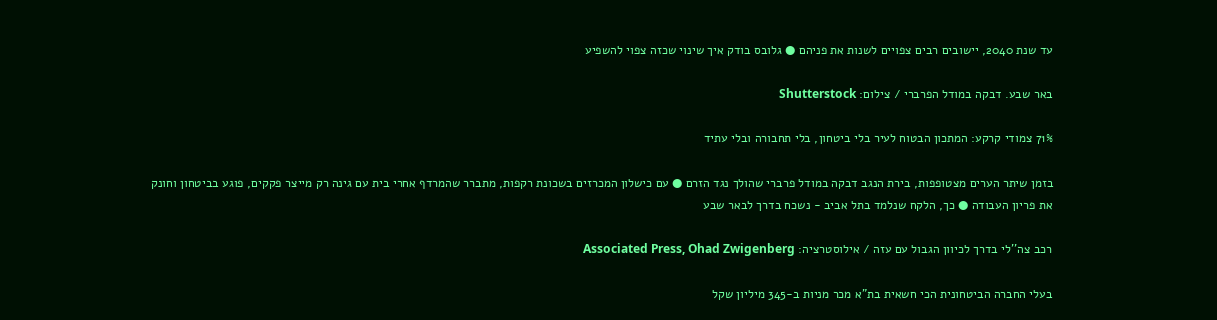עד שנת 2040, יישובים רבים צפויים לשנות את פניהם ● גלובס בודק איך שינוי שכזה צפוי להשפיע

באר שבע. דבקה במודל הפרברי / צילום: Shutterstock

71% צמודי קרקע: המתכון הבטוח לעיר בלי ביטחון, בלי תחבורה ובלי עתיד

בזמן שיתר הערים מצטופפות, בירת הנגב דבקה במודל פרברי שהולך נגד הזרם ● עם כישלון המכרזים בשכונת רקפות, מתברר שהמרדף אחרי בית עם גינה רק מייצר פקקים, פוגע בביטחון וחונק את פריון העבודה ● כך, הלקח שנלמד בתל אביב - נשכח בדרך לבאר שבע

רכב צה''לי בדרך לכיוון הגבול עם עזה / אילוסטרציה: Associated Press, Ohad Zwigenberg

בעלי החברה הביטחונית הכי חשאית בת"א מכר מניות ב-345 מיליון שקל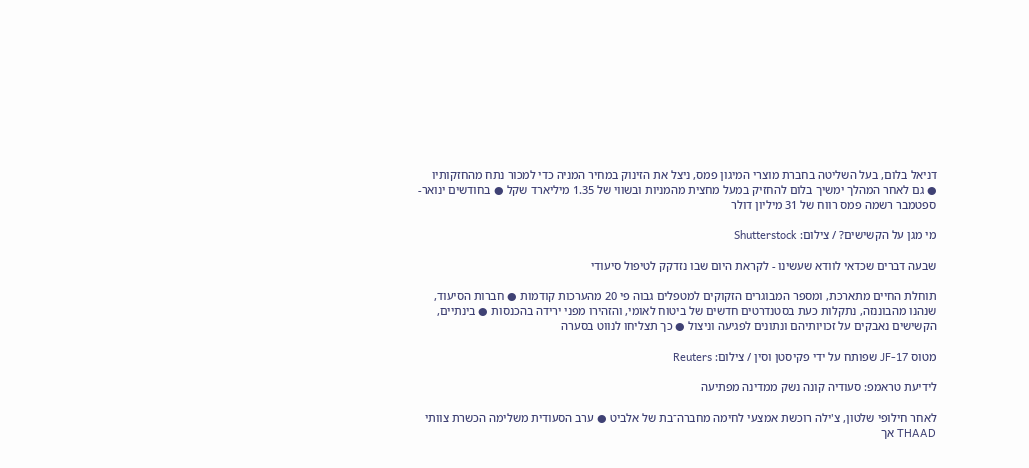דניאל בלום, בעל השליטה בחברת מוצרי המיגון פמס, ניצל את הזינוק במחיר המניה כדי למכור נתח מהחזקותיו  ● גם לאחר המהלך ימשיך בלום להחזיק במעל מחצית מהמניות ובשווי של 1.35 מיליארד שקל ● בחודשים ינואר-ספטמבר רשמה פמס רווח של 31 מיליון דולר

מי מגן על הקשישים? / צילום: Shutterstock

שבעה דברים שכדאי לוודא שעשינו - לקראת היום שבו נזדקק לטיפול סיעודי

תוחלת החיים מתארכת, ומספר המבוגרים הזקוקים למטפלים גבוה פי 20 מהערכות קודמות ● חברות הסיעוד, שנהנו מהבוננזה, נתקלות כעת בסטנדרטים חדשים של ביטוח לאומי, והזהירו מפני ירידה בהכנסות ● בינתיים, הקשישים נאבקים על זכויותיהם ונתונים לפגיעה וניצול ● כך תצליחו לנווט בסערה

מטוס JF-17 שפותח על ידי פקיסטן וסין / צילום: Reuters

לידיעת טראמפ: סעודיה קונה נשק ממדינה מפתיעה

לאחר חילופי שלטון, צ'ילה רוכשת אמצעי לחימה מחברה־בת של אלביט ● ערב הסעודית משלימה הכשרת צוותי THAAD אך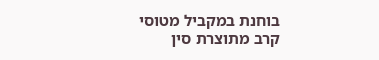בוחנת במקביל מטוסי קרב מתוצרת סין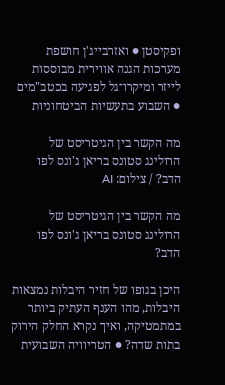ופקיסטן ● ואזרבייג'ן חושפת מערכות הגנה אווירית מבוססות לייזר ומיקרו־גל לפגיעה בכטב"מים ● השבוע בתעשיות הביטחוניות

מה הקשר בין הגיטריסט של הרולינג סטונס בריאן ג'ונס לפו הדב? / צילום: AI

מה הקשר בין הגיטריסט של הרולינג סטונס בריאן ג'ונס לפו הדב?

היכן בגופו של חזיר היבלות נמצאות היבלות, מהו הענף העתיק ביותר במתמטיקה, ואיך נקרא החלק הירוק בתות שדה? ● הטריוויה השבועית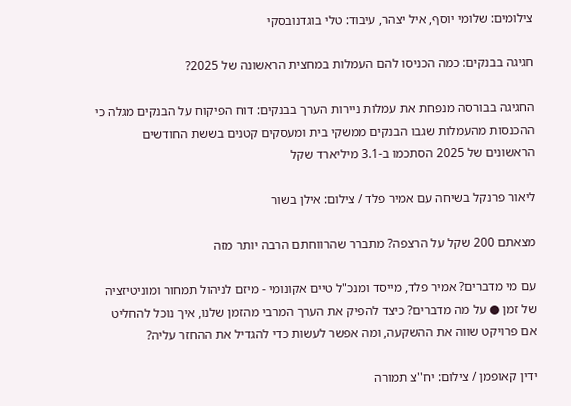צילומים: שלומי יוסף, איל יצהר, עיבוד: טלי בוגדנובסקי

חגיגה בבנקים: כמה הכניסו להם העמלות במחצית הראשונה של 2025?

החגיגה בבורסה מנפחת את עמלות ניירות הערך בבנקים: דוח הפיקוח על הבנקים מגלה כי ההכנסות מהעמלות שגבו הבנקים ממשקי בית ומעסקים קטנים בששת החודשים הראשונים של 2025 הסתכמו ב-3.1 מיליארד שקל

ליאור פרנקל בשיחה עם אמיר פלד / צילום: אילן בשור

מצאתם 200 שקל על הרצפה? מתברר שהרווחתם הרבה יותר מזה

עם מי מדברים? אמיר פלד, מייסד ומנכ"ל טיים אקונומי - מיזם לניהול תמחור ומוניטיזציה של זמן ● על מה מדברים? כיצד להפיק את הערך המרבי מהזמן שלנו, איך נוכל להחליט אם פרויקט שווה את ההשקעה, ומה אפשר לעשות כדי להגדיל את ההחזר עליה?

ידין קאופמן / צילום: יח''צ תמורה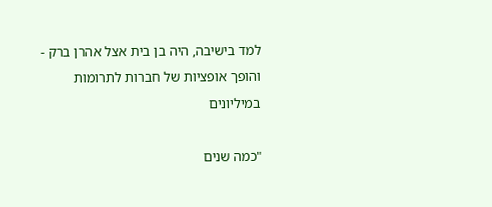למד בישיבה, היה בן בית אצל אהרן ברק - והופך אופציות של חברות לתרומות במיליונים

"כמה שנים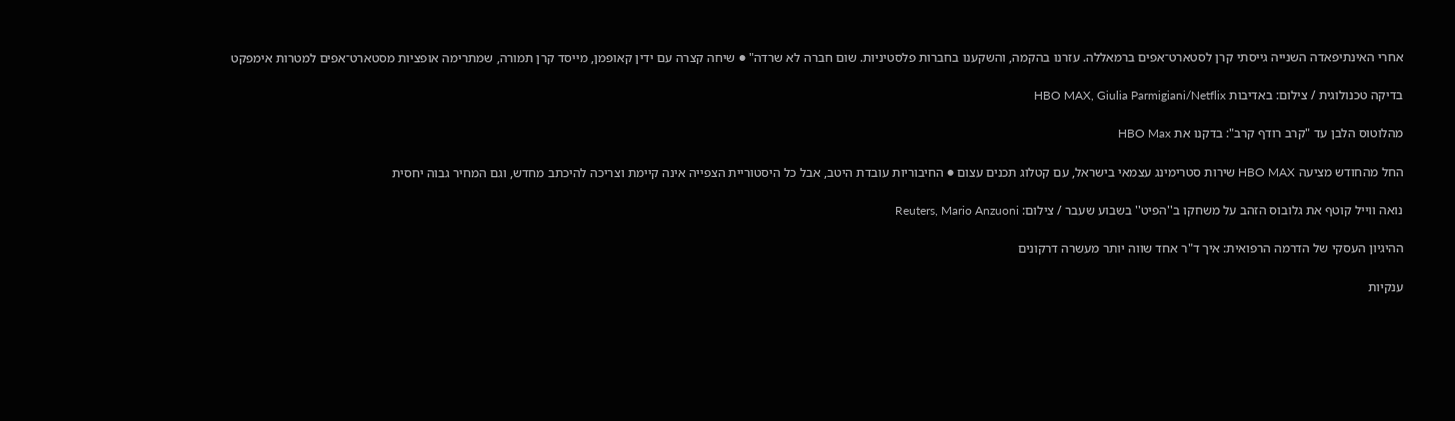אחרי האינתיפאדה השנייה גייסתי קרן לסטארט־אפים ברמאללה. עזרנו בהקמה, והשקענו בחברות פלסטיניות. שום חברה לא שרדה" ● שיחה קצרה עם ידין קאופמן, מייסד קרן תמורה, שמתרימה אופציות מסטארט־אפים למטרות אימפקט

בדיקה טכנולוגית / צילום: באדיבות HBO MAX, Giulia Parmigiani/Netflix

מהלוטוס הלבן עד "קרב רודף קרב": בדקנו את HBO Max

החל מהחודש מציעה HBO MAX שירות סטרימינג עצמאי בישראל, עם קטלוג תכנים עצום ● החיבוריות עובדת היטב, אבל כל היסטוריית הצפייה אינה קיימת וצריכה להיכתב מחדש, וגם המחיר גבוה יחסית

נואה ווייל קוטף את גלובוס הזהב על משחקו ב''הפיט'' בשבוע שעבר / צילום: Reuters, Mario Anzuoni

ההיגיון העסקי של הדרמה הרפואית: איך ד"ר אחד שווה יותר מעשרה דרקונים

ענקיות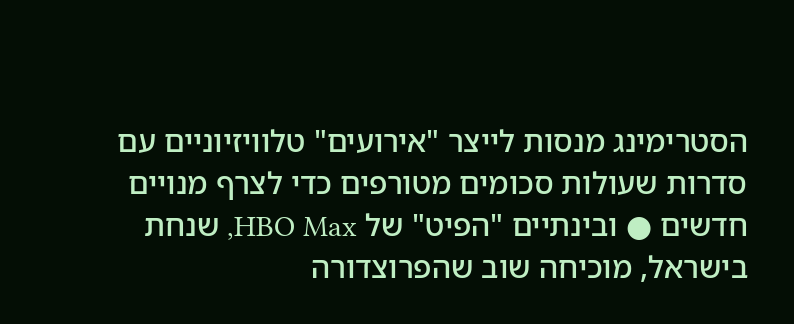הסטרימינג מנסות לייצר "אירועים" טלוויזיוניים עם סדרות שעולות סכומים מטורפים כדי לצרף מנויים חדשים ● ובינתיים "הפיט" של HBO Max, שנחת בישראל, מוכיחה שוב שהפרוצדורה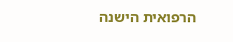הרפואית הישנה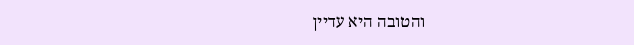והטובה היא עדיין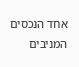אחד הנכסים המניבים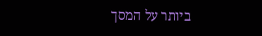ביותר על המסך